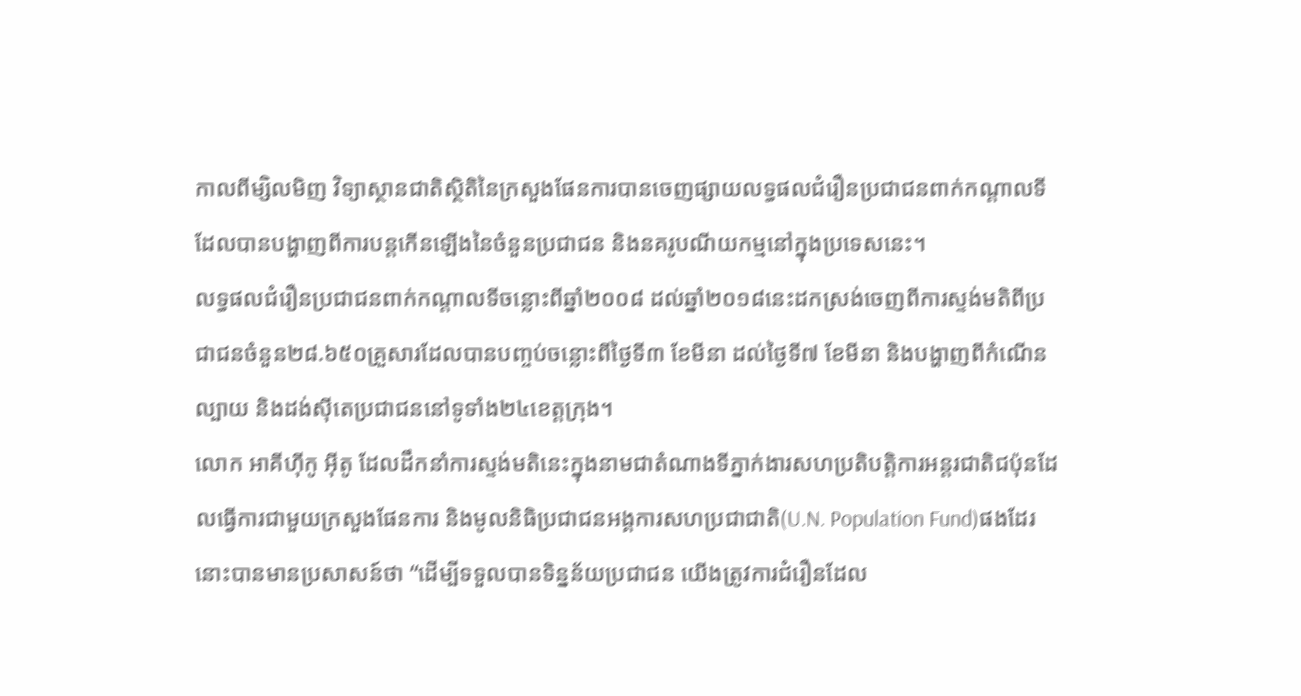កាលពីម្សិលមិញ វិទ្យាស្ថានជាតិស្ថិតិនៃក្រសួងផែនការបានចេញផ្សាយលទ្ធផលជំរឿនប្រជាជនពាក់កណ្តាលទី ដែលបានបង្ហាញពីការបន្តកើនឡើងនៃចំនួនប្រជាជន និងនគរូបណីយកម្មនៅក្នុងប្រទេសនេះ។
លទ្ធផលជំរឿនប្រជាជនពាក់កណ្តាលទីចន្លោះពីឆ្នាំ២០០៨ ដល់ឆ្នាំ២០១៨នេះដកស្រង់ចេញពីការស្ទង់មតិពីប្រជាជនចំនួន២៨.៦៥០គ្រួសារដែលបានបញ្ចប់ចន្លោះពីថ្ងៃទី៣ ខែមីនា ដល់ថ្ងៃទី៧ ខែមីនា និងបង្ហាញពីកំណើន ល្បាយ និងដង់ស៊ីតេប្រជាជននៅទូទាំង២៤ខេត្តក្រុង។
លោក អាគីហ៊ីកូ អ៊ីតូ ដែលដឹកនាំការស្ទង់មតិនេះក្នុងនាមជាតំណាងទីភ្នាក់ងារសហប្រតិបត្តិការអន្តរជាតិជប៉ុនដែលធ្វើការជាមួយក្រសួងផែនការ និងមូលនិធិប្រជាជនអង្គការសហប្រជាជាតិ(U.N. Population Fund)ផងដែរនោះបានមានប្រសាសន៍ថា “ដើម្បីទទួលបានទិន្នន័យប្រជាជន យើងត្រូវការជំរឿនដែល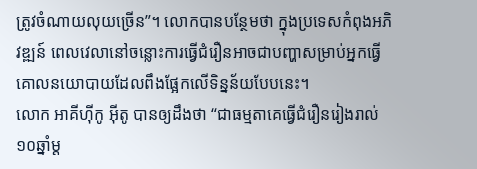ត្រូវចំណាយលុយច្រើន”។ លោកបានបន្ថែមថា ក្នុងប្រទេសកំពុងអភិវឌ្ឍន៍ ពេលវេលានៅចន្លោះការធ្វើជំរឿនអាចជាបញ្ហាសម្រាប់អ្នកធ្វើគោលនយោបាយដែលពឹងផ្អែកលើទិន្នន័យបែបនេះ។
លោក អាគីហ៊ីកូ អ៊ីតូ បានឲ្យដឹងថា “ជាធម្មតាគេធ្វើជំរឿនរៀងរាល់១០ឆ្នាំម្ត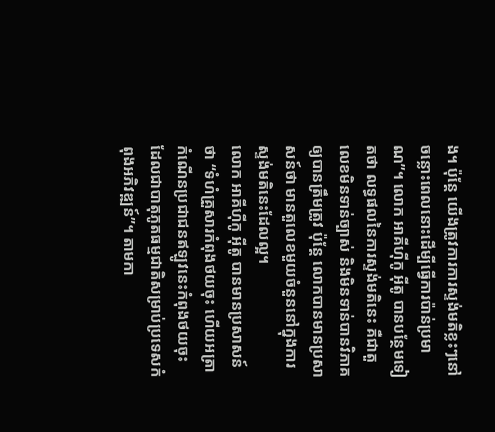ង។ ប៉ុន្តែ យើងត្រូវការការស្ទង់មតិខ្លះៗនៅចន្លោះពេលនោះដើម្បីធ្វើការប៉ាន់ប្រមាណ”។ លោក អាគីហ៊ីកូ អ៊ីតូ បានបន្ថែមទៀតថា លទ្ធផលនៃការស្ទង់មតិនេះ គឺជាតួលេខមិនទាន់ច្បាស់ និងមិនទាន់បានវិភាគឲ្យបានត្រឹមត្រូវ ប៉ុន្តែ លោកបានមានប្រសាសន៍ថា មានតួលេខមួយចំនួននៅក្នុងការស្ទង់មតិនេះដែលល្អ។
លោក អាគីហ៊ីកូ អ៊ីតូ បានមានប្រសាសន៍ថា “ទំហំគ្រួសារកំពុងថយចុះ ហើយអត្រាកំណើនប្រជាជនឥឡូវនេះកំពុងថយចុះ ដែលជាបាតុភូតធម្មជាតិសម្រាប់ប្រទេសកំពុងអភិវឌ្ឍន៍”។ តាមកា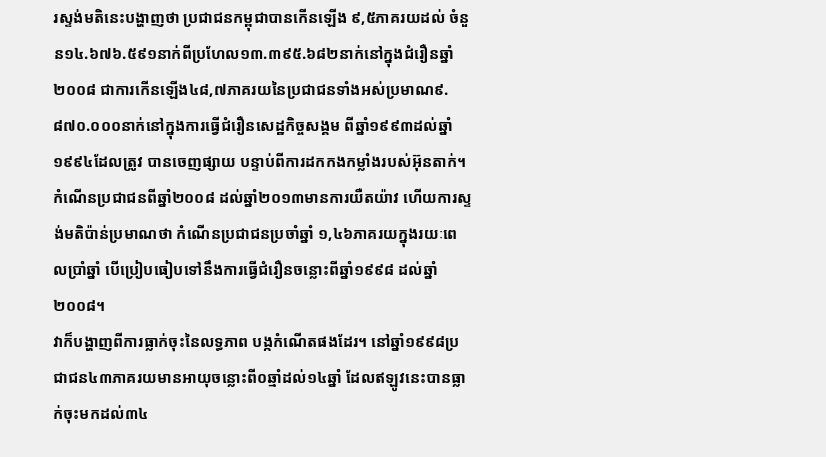រស្ទង់មតិនេះបង្ហាញថា ប្រជាជនកម្ពុជាបានកើនឡើង ៩,៥ភាគរយដល់ ចំនួន១៤.៦៧៦.៥៩១នាក់ពីប្រហែល១៣.៣៩៥.៦៨២នាក់នៅក្នុងជំរឿនឆ្នាំ២០០៨ ជាការកើនឡើង៤៨,៧ភាគរយនៃប្រជាជនទាំងអស់ប្រមាណ៩.៨៧០.០០០នាក់នៅក្នុងការធ្វើជំរឿនសេដ្ឋកិច្ចសង្គម ពីឆ្នាំ១៩៩៣ដល់ឆ្នាំ១៩៩៤ដែលត្រូវ បានចេញផ្សាយ បន្ទាប់ពីការដកកងកម្លាំងរបស់អ៊ុនតាក់។
កំណើនប្រជាជនពីឆ្នាំ២០០៨ ដល់ឆ្នាំ២០១៣មានការយឺតយ៉ាវ ហើយការស្ទង់មតិប៉ាន់ប្រមាណថា កំណើនប្រជាជនប្រចាំឆ្នាំ ១,៤៦ភាគរយក្នុងរយៈពេលប្រាំឆ្នាំ បើប្រៀបធៀបទៅនឹងការធ្វើជំរឿនចន្លោះពីឆ្នាំ១៩៩៨ ដល់ឆ្នាំ២០០៨។
វាក៏បង្ហាញពីការធ្លាក់ចុះនៃលទ្ធភាព បង្កកំណើតផងដែរ។ នៅឆ្នាំ១៩៩៨ប្រជាជន៤៣ភាគរយមានអាយុចន្លោះពី០ឆ្មាំដល់១៤ឆ្នាំ ដែលឥឡូវនេះបានធ្លាក់ចុះមកដល់៣៤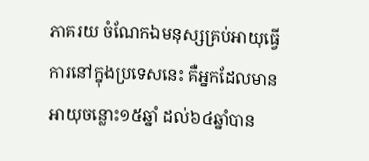ភាគរយ ចំណែកឯមនុស្សគ្រប់អាយុធ្វើការនៅក្នុងប្រទេសនេះ គឺអ្នកដែលមានអាយុចន្លោះ១៥ឆ្នាំ ដល់៦៤ឆ្នាំបាន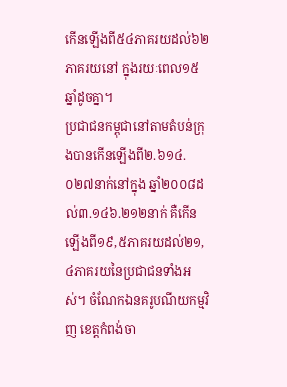កើនឡើងពី៥៤ភាគរយដល់៦២ភាគរយនៅ ក្នុងរយៈពេល១៥ឆ្នាំដូចគ្នា។
ប្រជាជនកម្ពុជានៅតាមតំបន់ក្រុងបានកើនឡើងពី២.៦១៤.០២៧នាក់នៅក្នុង ឆ្នាំ២០០៨ដល់៣.១៤៦.២១២នាក់ គឺកើនឡើងពី១៩,៥ភាគរយដល់២១,៤ភាគរយនៃប្រជាជនទាំងអស់។ ចំណែកឯនគរូបណីយកម្មវិញ ខេត្តកំពង់ចា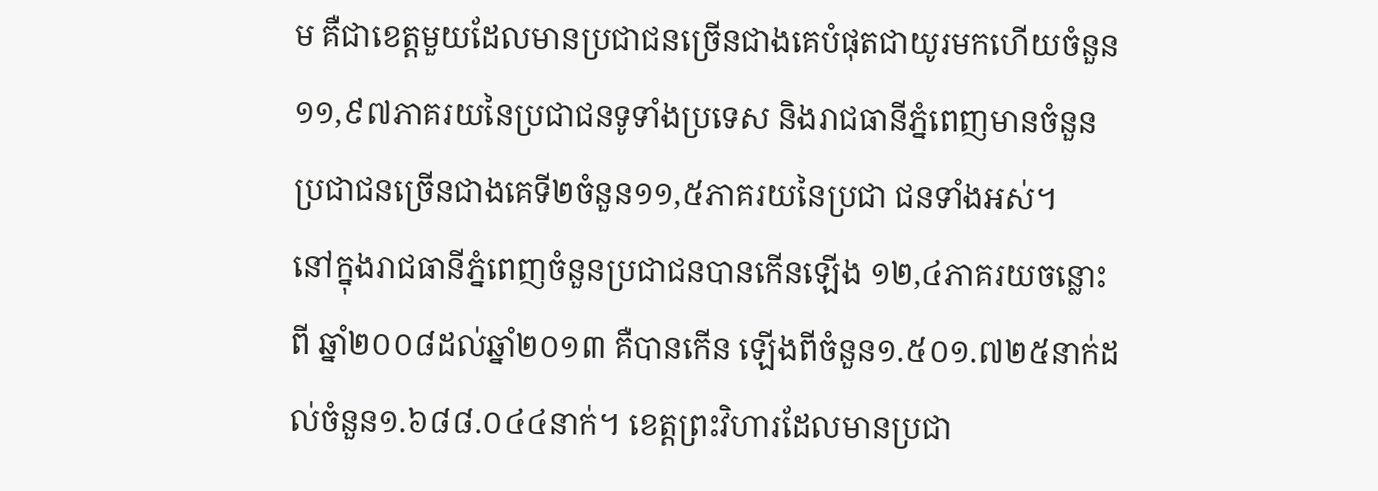ម គឺជាខេត្តមួយដែលមានប្រជាជនច្រើនជាងគេបំផុតជាយូរមកហើយចំនួន១១,៩៧ភាគរយនៃប្រជាជនទូទាំងប្រទេស និងរាជធានីភ្នំពេញមានចំនួនប្រជាជនច្រើនជាងគេទី២ចំនួន១១,៥ភាគរយនៃប្រជា ជនទាំងអស់។
នៅក្នុងរាជធានីភ្នំពេញចំនួនប្រជាជនបានកើនឡើង ១២,៤ភាគរយចន្លោះ ពី ឆ្នាំ២០០៨ដល់ឆ្នាំ២០១៣ គឺបានកើន ឡើងពីចំនួន១.៥០១.៧២៥នាក់ដល់ចំនួន១.៦៨៨.០៤៤នាក់។ ខេត្តព្រះវិហារដែលមានប្រជា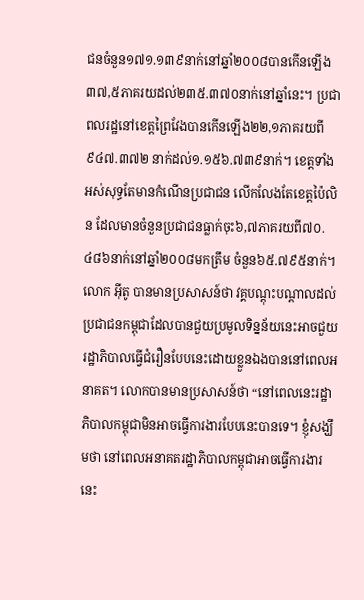ជនចំនួន១៧១.១៣៩នាក់នៅឆ្នាំ២០០៨បានកើនឡើង៣៧,៥ភាគរយដល់២៣៥.៣៧០នាក់នៅឆ្នាំនេះ។ ប្រជាពលរដ្ឋនៅខេត្តព្រៃវែងបានកើនឡើង២២,១ភាគរយពី៩៤៧.៣៧២ នាក់ដល់១.១៥៦.៧៣៩នាក់។ ខេត្តទាំងអស់សុទ្ធតែមានកំណើនប្រជាជន លើកលែងតែខេត្តប៉ៃលិន ដែលមានចំនួនប្រជាជនធ្លាក់ចុះ៦,៧ភាគរយពី៧០.៤៨៦នាក់នៅឆ្នាំ២០០៨មកត្រឹម ចំនួន៦៥.៧៩៥នាក់។
លោក អ៊ីតូ បានមានប្រសាសន៍ថា វគ្គបណ្តុះបណ្តាលដល់ប្រជាជនកម្ពុជាដែលបានជួយប្រមូលទិន្នន័យនេះអាចជួយរដ្ឋាភិបាលធ្វើជំរឿនបែបនេះដោយខ្លួនឯងបាននៅពេលអនាគត។ លោកបានមានប្រសាសន៍ថា “នៅពេលនេះរដ្ឋាភិបាលកម្ពុជាមិនអាចធ្វើការងារបែបនេះបានទេ។ ខ្ញុំសង្ឃឹមថា នៅពេលអនាគតរដ្ឋាភិបាលកម្ពុជាអាចធ្វើការងារ នេះ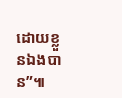ដោយខ្លួនឯងបាន”៕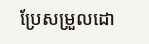ប្រែសម្រួលដោ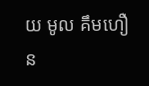យ មូល គឹមហឿន